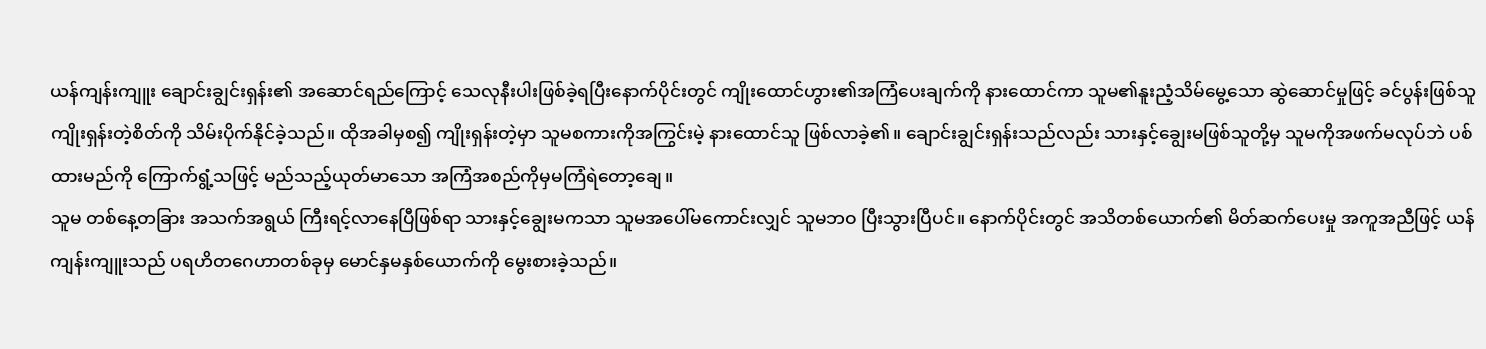ယန်ကျန်းကျူး ချောင်းချွင်းရှန်း၏ အဆောင်ရည်ကြောင့် သေလုနီးပါးဖြစ်ခဲ့ရပြီးနောက်ပိုင်းတွင် ကျိုးထောင်ဟွား၏အကြံပေးချက်ကို နားထောင်ကာ သူမ၏နူးညံ့သိမ်မွေ့သော ဆွဲဆောင်မှုဖြင့် ခင်ပွန်းဖြစ်သူ ကျိုးရှန်းတဲ့စိတ်ကို သိမ်းပိုက်နိုင်ခဲ့သည်။ ထိုအခါမှစ၍ ကျိုးရှန်းတဲ့မှာ သူမစကားကိုအကြွင်းမဲ့ နားထောင်သူ ဖြစ်လာခဲ့၏။ ချောင်းချွင်းရှန်းသည်လည်း သားနှင့်ချွေးမဖြစ်သူတို့မှ သူမကိုအဖက်မလုပ်ဘဲ ပစ်ထားမည်ကို ကြောက်ရွံ့သဖြင့် မည်သည့်ယုတ်မာသော အကြံအစည်ကိုမှမကြံရဲတော့ချေ။
သူမ တစ်နေ့တခြား အသက်အရွယ် ကြီးရင့်လာနေပြီဖြစ်ရာ သားနှင့်ချွေးမကသာ သူမအပေါ်မကောင်းလျှင် သူမဘဝ ပြီးသွားပြီပင်။ နောက်ပိုင်းတွင် အသိတစ်ယောက်၏ မိတ်ဆက်ပေးမှု အကူအညီဖြင့် ယန်ကျန်းကျူးသည် ပရဟိတဂေဟာတစ်ခုမှ မောင်နှမနှစ်ယောက်ကို မွေးစားခဲ့သည်။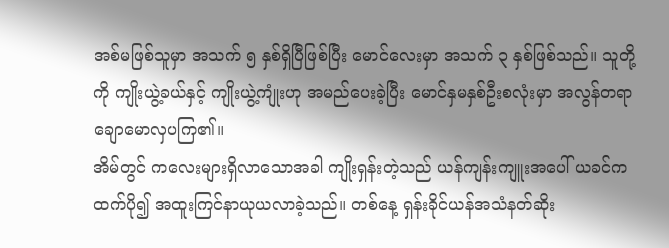အစ်မဖြစ်သူမှာ အသက် ၅ နှစ်ရှိပြီဖြစ်ပြီး မောင်လေးမှာ အသက် ၃ နှစ်ဖြစ်သည်။ သူတို့ကို ကျိုးယွဲ့ခယ်နှင့် ကျိုးယွဲ့ကျုံးဟု အမည်ပေးခဲ့ပြီး မောင်နှမနှစ်ဦးစလုံးမှာ အလွန်တရာချောမောလှပကြ၏။
အိမ်တွင် ကလေးများရှိလာသောအခါ ကျိုးရှန်းတဲ့သည် ယန်ကျန်းကျူးအပေါ် ယခင်ကထက်ပို၍ အထူးကြင်နာယုယလာခဲ့သည်။ တစ်နေ့ ရှန်းခိုင်ယန်အသံနတ်ဆိုး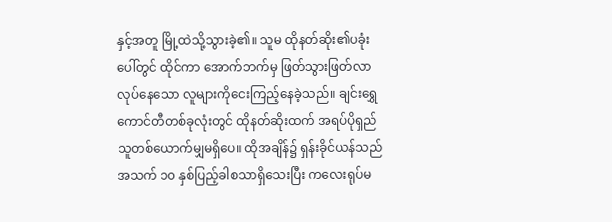နှင့်အတူ မြို့ထဲသို့သွားခဲ့၏။ သူမ ထိုနတ်ဆိုး၏ပခုံးပေါ်တွင် ထိုင်ကာ အောက်ဘက်မှ ဖြတ်သွားဖြတ်လာလုပ်နေသော လူများကိုငေးကြည့်နေခဲ့သည်။ ချင်းရွှေကောင်တီတစ်ခုလုံးတွင် ထိုနတ်ဆိုးထက် အရပ်ပိုရှည်သူတစ်ယောက်မျှမရှိပေ။ ထိုအချိန်၌ ရှန်းခိုင်ယန်သည် အသက် ၁၀ နှစ်ပြည့်ခါစသာရှိသေးပြီး ကလေးရုပ်မ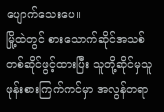ပျောက်သေးပေ။
မြို့ထဲတွင် စားသောက်ဆိုင်အသစ်တစ်ဆိုင်ဖွင့်ထားပြီး သူတို့ဆိုင်မှသူဖုန်းစားကြက်ကင်မှာ အလွန်တရာ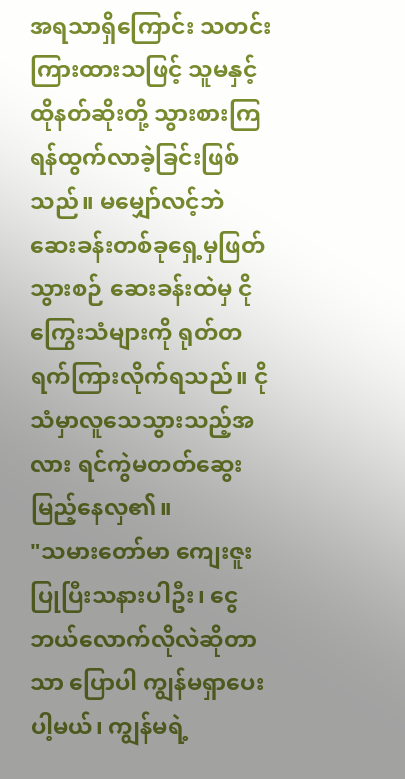အရသာရှိကြောင်း သတင်းကြားထားသဖြင့် သူမနှင့်ထိုနတ်ဆိုးတို့ သွားစားကြရန်ထွက်လာခဲ့ခြင်းဖြစ်သည်။ မမျှော်လင့်ဘဲ ဆေးခန်းတစ်ခုရှေ့မှဖြတ်သွားစဉ် ဆေးခန်းထဲမှ ငိုကြွေးသံများကို ရုတ်တရက်ကြားလိုက်ရသည်။ ငိုသံမှာလူသေသွားသည့်အလား ရင်ကွဲမတတ်ဆွေးမြည့်နေလှ၏။
"သမားတော်မာ ကျေးဇူးပြုပြီးသနားပါဦး၊ ငွေဘယ်လောက်လိုလဲဆိုတာသာ ပြောပါ ကျွန်မရှာပေးပါ့မယ်၊ ကျွန်မရဲ့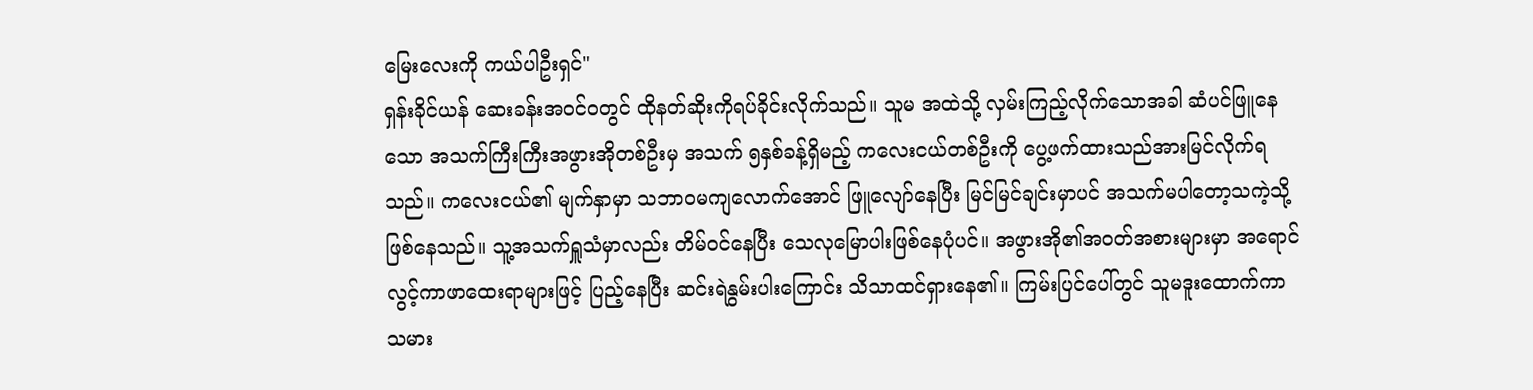မြေးလေးကို ကယ်ပါဦးရှင်"
ရှန်းခိုင်ယန် ဆေးခန်းအဝင်ဝတွင် ထိုနတ်ဆိုးကိုရပ်ခိုင်းလိုက်သည်။ သူမ အထဲသို့ လှမ်းကြည့်လိုက်သောအခါ ဆံပင်ဖြူနေသော အသက်ကြီးကြီးအဖွားအိုတစ်ဦးမှ အသက် ၅နှစ်ခန့်ရှိမည့် ကလေးငယ်တစ်ဦးကို ပွေ့ဖက်ထားသည်အားမြင်လိုက်ရသည်။ ကလေးငယ်၏ မျက်နှာမှာ သဘာဝမကျလောက်အောင် ဖြူလျော်နေပြီး မြင်မြင်ချင်းမှာပင် အသက်မပါတော့သကဲ့သို့ဖြစ်နေသည်။ သူ့အသက်ရှူသံမှာလည်း တိမ်ဝင်နေပြီး သေလုမြောပါးဖြစ်နေပုံပင်။ အဖွားအို၏အဝတ်အစားများမှာ အရောင်လွင့်ကာဖာထေးရာများဖြင့် ပြည့်နေပြီး ဆင်းရဲနွမ်းပါးကြောင်း သိသာထင်ရှားနေ၏။ ကြမ်းပြင်ပေါ်တွင် သူမဒူးထောက်ကာ သမား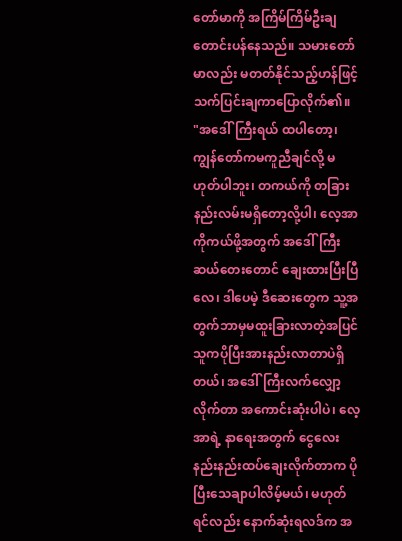တော်မာကို အကြိမ်ကြိမ်ဦးချတောင်းပန်နေသည်။ သမားတော်မာလည်း မတတ်နိုင်သည့်ဟန်ဖြင့် သက်ပြင်းချကာပြောလိုက်၏။
"အဒေါ်ကြီးရယ် ထပါတော့၊ ကျွန်တော်ကမကူညီချင်လို့ မဟုတ်ပါဘူး၊ တကယ်ကို တခြားနည်းလမ်းမရှိတော့လို့ပါ၊ လေ့အာကိုကယ်ဖို့အတွက် အဒေါ်ကြီးဆယ်တေးတောင် ချေးထားပြီးပြီလေ၊ ဒါပေမဲ့ ဒီဆေးတွေက သူ့အတွက်ဘာမှမထူးခြားလာတဲ့အပြင် သူကပိုပြီးအားနည်းလာတာပဲရှိတယ်၊ အဒေါ်ကြီးလက်လျှော့လိုက်တာ အကောင်းဆုံးပါပဲ၊ လေ့အာရဲ့ နာရေးအတွက် ငွေလေးနည်းနည်းထပ်ချေးလိုက်တာက ပိုပြီးသေချာပါလိမ့်မယ်၊ မဟုတ်ရင်လည်း နောက်ဆုံးရလဒ်က အ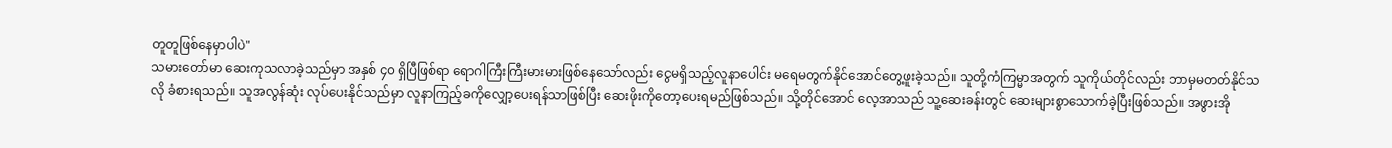တူတူဖြစ်နေမှာပါပဲ"
သမားတော်မာ ဆေးကုသလာခဲ့သည်မှာ အနှစ် ၄၀ ရှိပြီဖြစ်ရာ ရောဂါကြီးကြီးမားမားဖြစ်နေသော်လည်း ငွေမရှိသည့်လူနာပေါင်း မရေမတွက်နိုင်အောင်တွေ့ဖူးခဲ့သည်။ သူတို့ကံကြမ္မာအတွက် သူကိုယ်တိုင်လည်း ဘာမှမတတ်နိုင်သလို ခံစားရသည်။ သူအလွန်ဆုံး လုပ်ပေးနိုင်သည်မှာ လူနာကြည့်ခကိုလျှော့ပေးရန်သာဖြစ်ပြီး ဆေးဖိုးကိုတော့ပေးရမည်ဖြစ်သည်။ သို့တိုင်အောင် လေ့အာသည် သူ့ဆေးခန်းတွင် ဆေးများစွာသောက်ခဲ့ပြီးဖြစ်သည်။ အဖွားအို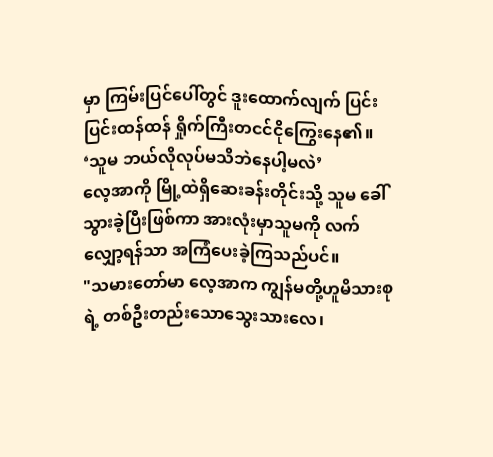မှာ ကြမ်းပြင်ပေါ်တွင် ဒူးထောက်လျက် ပြင်းပြင်းထန်ထန် ရှိုက်ကြီးတငင်ငိုကြွေးနေ၏။
‘သူမ ဘယ်လိုလုပ်မသိဘဲနေပါ့မလဲ’
လေ့အာကို မြို့ထဲရှိဆေးခန်းတိုင်းသို့ သူမ ခေါ်သွားခဲ့ပြီးဖြစ်ကာ အားလုံးမှာသူမကို လက်လျှော့ရန်သာ အကြံပေးခဲ့ကြသည်ပင်။
"သမားတော်မာ လေ့အာက ကျွန်မတို့ဟူမိသားစုရဲ့ တစ်ဦးတည်းသောသွေးသားလေ၊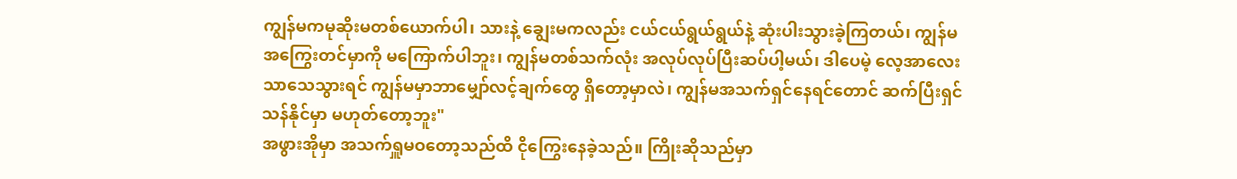ကျွန်မကမုဆိုးမတစ်ယောက်ပါ၊ သားနဲ့ ချွေးမကလည်း ငယ်ငယ်ရွယ်ရွယ်နဲ့ ဆုံးပါးသွားခဲ့ကြတယ်၊ ကျွန်မ အကြွေးတင်မှာကို မကြောက်ပါဘူး၊ ကျွန်မတစ်သက်လုံး အလုပ်လုပ်ပြီးဆပ်ပါ့မယ်၊ ဒါပေမဲ့ လေ့အာလေးသာသေသွားရင် ကျွန်မမှာဘာမျှော်လင့်ချက်တွေ ရှိတော့မှာလဲ၊ ကျွန်မအသက်ရှင်နေရင်တောင် ဆက်ပြီးရှင်သန်နိုင်မှာ မဟုတ်တော့ဘူး"
အဖွားအိုမှာ အသက်ရှူမဝတော့သည်ထိ ငိုကြွေးနေခဲ့သည်။ ကြိုးဆိုသည်မှာ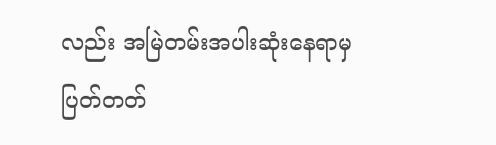လည်း အမြဲတမ်းအပါးဆုံးနေရာမှ ပြတ်တတ်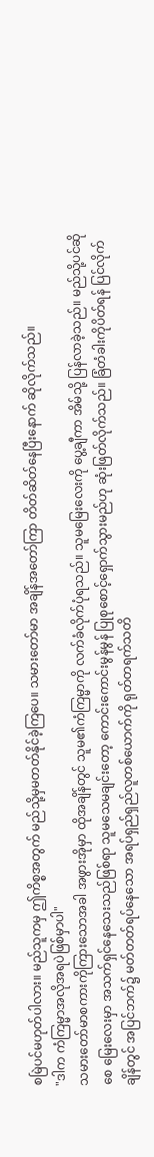စမြဲပင်မဟုတ်ပါလား။ မည်သူကမှ ဤကိစ္စအတွက် မည်သို့မှမတတ်နိုင်ခဲ့ကြပေ။ သမားတော်မာ အချိန်အတော်ကြာ တိတ်ဆိတ်နေပြီးနောက် ဆိုလိုက်သည်။
"ဒါက ကံကြမ္မာအလိုအရပဲဖြစ်မှာပါ"
သမားတော်မာစကားကိုကြားသောအခါ အဖွားအိုမှာ ထိုအချိန်တွင် သူမ၏ကံကြမ္မာကို လက်ခံလိုက်ပုံရသည်။ သူမမြေးလေးကို ပွေ့ချီကာ အိမ်သို့ ပြန်လာခဲ့သည်။ မည်သို့ပင်ဆိုစေ မြေးလေးမှာ အသက်ရှင်နေသေးသည်ဖြစ်ရာ သူမသေမချင်းတော့ ကောင်းကောင်းမွန်မွန် ပြုစုစောင့်ရှောက်သွားမည်ဟု ဆုံးဖြတ်လိုက်သည်။ ခြံတံခါးကိုပိတ်ရန် ပြင်လိုက်ချိန်တွင် အပြင်ဘက်၌ မတ်တတ်ရပ်နေသော အရပ်ရှည်ရှည်လူတစ်ယောက်ကို ရုတ်တရက်သတိ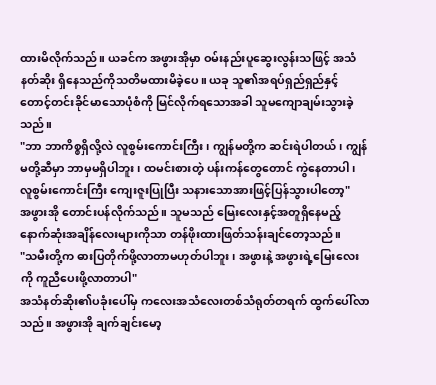ထားမိလိုက်သည်။ ယခင်က အဖွားအိုမှာ ဝမ်းနည်းပူဆွေးလွန်းသဖြင့် အသံနတ်ဆိုး ရှိနေသည်ကိုသတိမထားမိခဲ့ပေ။ ယခု သူ၏အရပ်ရှည်ရှည်နှင့် တောင့်တင်းခိုင်မာသောပုံစံကို မြင်လိုက်ရသောအခါ သူမကျောချမ်းသွားခဲ့သည်။
"ဘာ ဘာကိစ္စရှိလို့လဲ လူစွမ်းကောင်းကြီး၊ ကျွန်မတို့က ဆင်းရဲပါတယ်၊ ကျွန်မတို့ဆီမှာ ဘာမှမရှိပါဘူး၊ ထမင်းစားတဲ့ ပန်းကန်တွေတောင် ကွဲနေတာပါ၊ လူစွမ်းကောင်းကြီး ကျေးဇူးပြုပြီး သနားသောအားဖြင့်ပြန်သွားပါတော့"
အဖွားအို တောင်းပန်လိုက်သည်။ သူမသည် မြေးလေးနှင့်အတူရှိနေမည့် နောက်ဆုံးအချိန်လေးများကိုသာ တန်ဖိုးထားဖြတ်သန်းချင်တော့သည်။
"သမီးတို့က ဓားပြတိုက်ဖို့လာတာမဟုတ်ပါဘူး၊ အဖွားနဲ့ အဖွားရဲ့မြေးလေးကို ကူညီပေးဖို့လာတာပါ"
အသံနတ်ဆိုး၏ပခုံးပေါ်မှ ကလေးအသံလေးတစ်သံရုတ်တရက် ထွက်ပေါ်လာသည်။ အဖွားအို ချက်ချင်းမော့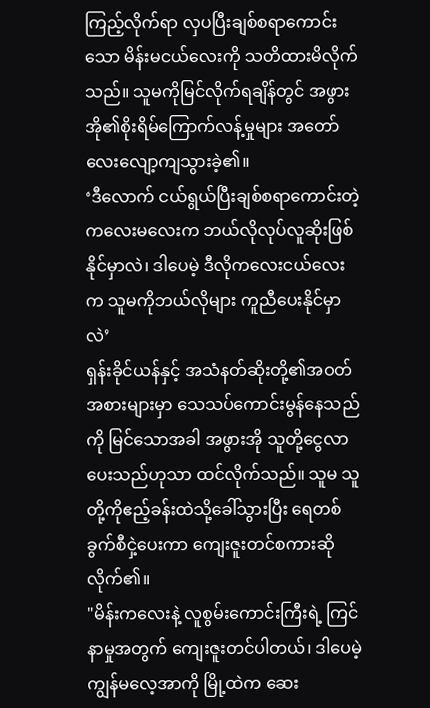ကြည့်လိုက်ရာ လှပပြီးချစ်စရာကောင်းသော မိန်းမငယ်လေးကို သတိထားမိလိုက်သည်။ သူမကိုမြင်လိုက်ရချိန်တွင် အဖွားအို၏စိုးရိမ်ကြောက်လန့်မှုများ အတော်လေးလျော့ကျသွားခဲ့၏။
‘ဒီလောက် ငယ်ရွယ်ပြီးချစ်စရာကောင်းတဲ့ ကလေးမလေးက ဘယ်လိုလုပ်လူဆိုးဖြစ်နိုင်မှာလဲ၊ ဒါပေမဲ့ ဒီလိုကလေးငယ်လေးက သူမကိုဘယ်လိုများ ကူညီပေးနိုင်မှာလဲ’
ရှန်းခိုင်ယန်နှင့် အသံနတ်ဆိုးတို့၏အဝတ်အစားများမှာ သေသပ်ကောင်းမွန်နေသည်ကို မြင်သောအခါ အဖွားအို သူတို့ငွေလာပေးသည်ဟုသာ ထင်လိုက်သည်။ သူမ သူတို့ကိုဧည့်ခန်းထဲသို့ခေါ်သွားပြီး ရေတစ်ခွက်စီငှဲ့ပေးကာ ကျေးဇူးတင်စကားဆိုလိုက်၏။
"မိန်းကလေးနဲ့ လူစွမ်းကောင်းကြီးရဲ့ ကြင်နာမှုအတွက် ကျေးဇူးတင်ပါတယ်၊ ဒါပေမဲ့ ကျွန်မလေ့အာကို မြို့ထဲက ဆေး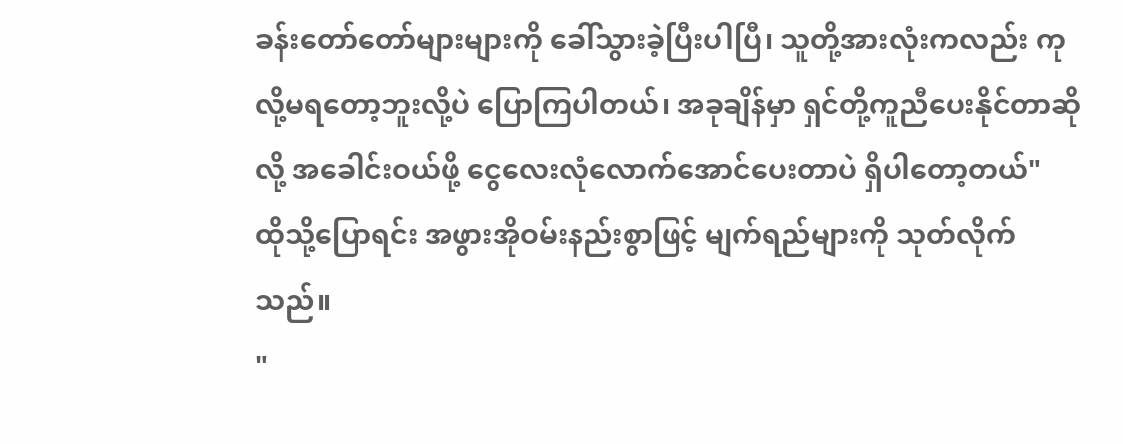ခန်းတော်တော်များများကို ခေါ်သွားခဲ့ပြီးပါပြီ၊ သူတို့အားလုံးကလည်း ကုလို့မရတော့ဘူးလို့ပဲ ပြောကြပါတယ်၊ အခုချိန်မှာ ရှင်တို့ကူညီပေးနိုင်တာဆိုလို့ အခေါင်းဝယ်ဖို့ ငွေလေးလုံလောက်အောင်ပေးတာပဲ ရှိပါတော့တယ်"
ထိုသို့ပြောရင်း အဖွားအိုဝမ်းနည်းစွာဖြင့် မျက်ရည်များကို သုတ်လိုက်သည်။
"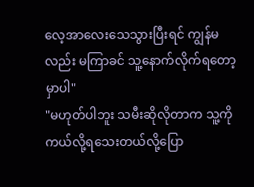လေ့အာလေးသေသွားပြီးရင် ကျွန်မလည်း မကြာခင် သူ့နောက်လိုက်ရတော့မှာပါ"
"မဟုတ်ပါဘူး သမီးဆိုလိုတာက သူ့ကို ကယ်လို့ရသေးတယ်လို့ပြော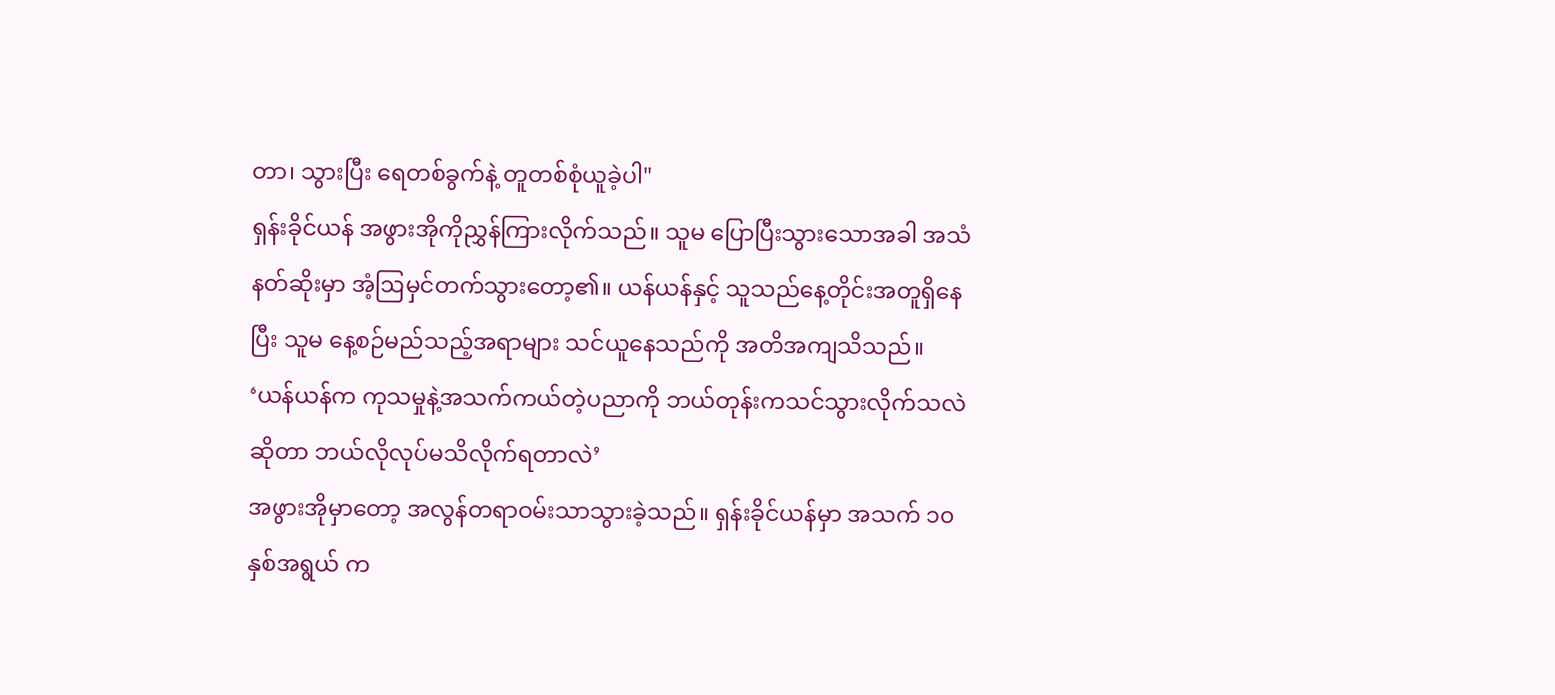တာ၊ သွားပြီး ရေတစ်ခွက်နဲ့ တူတစ်စုံယူခဲ့ပါ"
ရှန်းခိုင်ယန် အဖွားအိုကိုညွှန်ကြားလိုက်သည်။ သူမ ပြောပြီးသွားသောအခါ အသံနတ်ဆိုးမှာ အံ့ဩမှင်တက်သွားတော့၏။ ယန်ယန်နှင့် သူသည်နေ့တိုင်းအတူရှိနေပြီး သူမ နေ့စဉ်မည်သည့်အရာများ သင်ယူနေသည်ကို အတိအကျသိသည်။
‘ယန်ယန်က ကုသမှုနဲ့အသက်ကယ်တဲ့ပညာကို ဘယ်တုန်းကသင်သွားလိုက်သလဲဆိုတာ ဘယ်လိုလုပ်မသိလိုက်ရတာလဲ’
အဖွားအိုမှာတော့ အလွန်တရာဝမ်းသာသွားခဲ့သည်။ ရှန်းခိုင်ယန်မှာ အသက် ၁၀ နှစ်အရွယ် က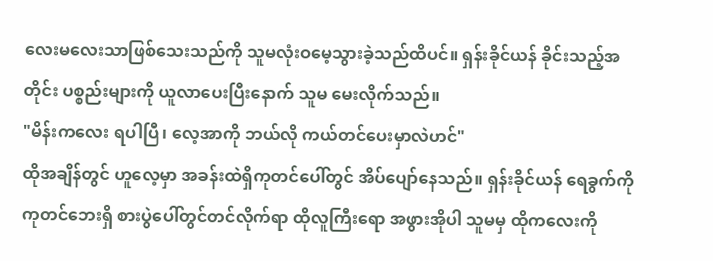လေးမလေးသာဖြစ်သေးသည်ကို သူမလုံးဝမေ့သွားခဲ့သည်ထိပင်။ ရှန်းခိုင်ယန် ခိုင်းသည့်အတိုင်း ပစ္စည်းများကို ယူလာပေးပြီးနောက် သူမ မေးလိုက်သည်။
"မိန်းကလေး ရပါပြီ၊ လေ့အာကို ဘယ်လို ကယ်တင်ပေးမှာလဲဟင်"
ထိုအချိန်တွင် ဟူလေ့မှာ အခန်းထဲရှိကုတင်ပေါ်တွင် အိပ်ပျော်နေသည်။ ရှန်းခိုင်ယန် ရေခွက်ကိုကုတင်ဘေးရှိ စားပွဲပေါ်တွင်တင်လိုက်ရာ ထိုလူကြီးရော အဖွားအိုပါ သူမမှ ထိုကလေးကို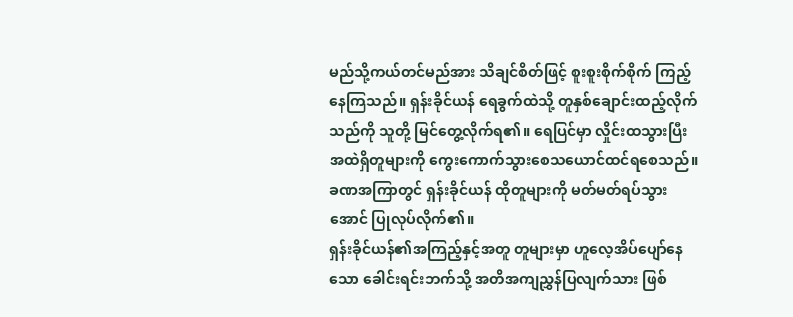မည်သို့ကယ်တင်မည်အား သိချင်စိတ်ဖြင့် စူးစူးစိုက်စိုက် ကြည့်နေကြသည်။ ရှန်းခိုင်ယန် ရေခွက်ထဲသို့ တူနှစ်ချောင်းထည့်လိုက်သည်ကို သူတို့ မြင်တွေ့လိုက်ရ၏။ ရေပြင်မှာ လှိုင်းထသွားပြီး အထဲရှိတူများကို ကွေးကောက်သွားစေသယောင်ထင်ရစေသည်။ ခဏအကြာတွင် ရှန်းခိုင်ယန် ထိုတူများကို မတ်မတ်ရပ်သွားအောင် ပြုလုပ်လိုက်၏။
ရှန်းခိုင်ယန်၏အကြည့်နှင့်အတူ တူများမှာ ဟူလေ့အိပ်ပျော်နေသော ခေါင်းရင်းဘက်သို့ အတိအကျညွှန်ပြလျက်သား ဖြစ်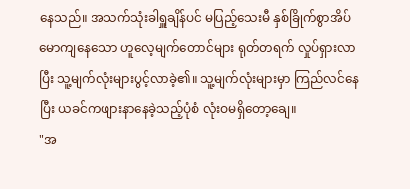နေသည်။ အသက်သုံးခါရှူချိန်ပင် မပြည့်သေးမီ နှစ်ခြိုက်စွာအိပ်မောကျနေသော ဟူလေ့မျက်တောင်များ ရုတ်တရက် လှုပ်ရှားလာပြီး သူ့မျက်လုံးများပွင့်လာခဲ့၏။ သူ့မျက်လုံးများမှာ ကြည်လင်နေပြီး ယခင်ကဖျားနာနေခဲ့သည့်ပုံစံ လုံးဝမရှိတော့ချေ။
"အ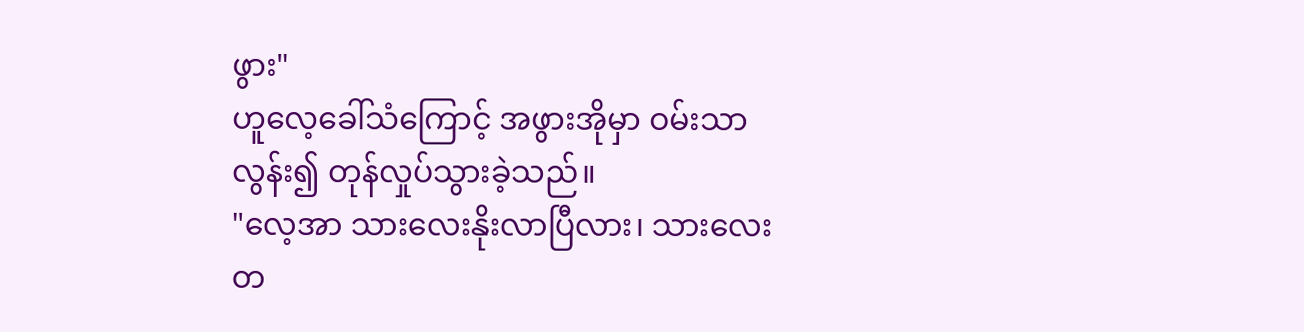ဖွား"
ဟူလေ့ခေါ်သံကြောင့် အဖွားအိုမှာ ဝမ်းသာလွန်း၍ တုန်လှုပ်သွားခဲ့သည်။
"လေ့အာ သားလေးနိုးလာပြီလား၊ သားလေး တ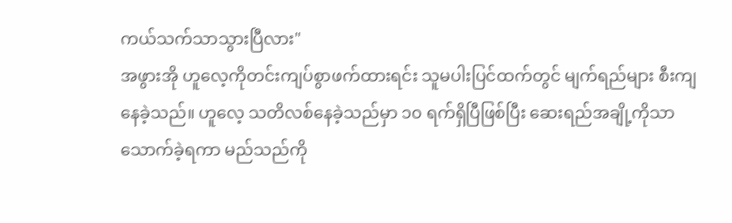ကယ်သက်သာသွားပြီလား"
အဖွားအို ဟူလေ့ကိုတင်းကျပ်စွာဖက်ထားရင်း သူမပါးပြင်ထက်တွင် မျက်ရည်များ စီးကျနေခဲ့သည်။ ဟူလေ့ သတိလစ်နေခဲ့သည်မှာ ၁၀ ရက်ရှိပြီဖြစ်ပြီး ဆေးရည်အချို့ကိုသာ သောက်ခဲ့ရကာ မည်သည်ကို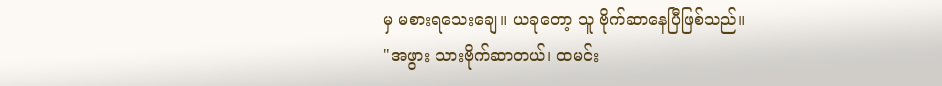မှ မစားရသေးချေ။ ယခုတော့ သူ ဗိုက်ဆာနေပြီဖြစ်သည်။
"အဖွား သားဗိုက်ဆာတယ်၊ ထမင်း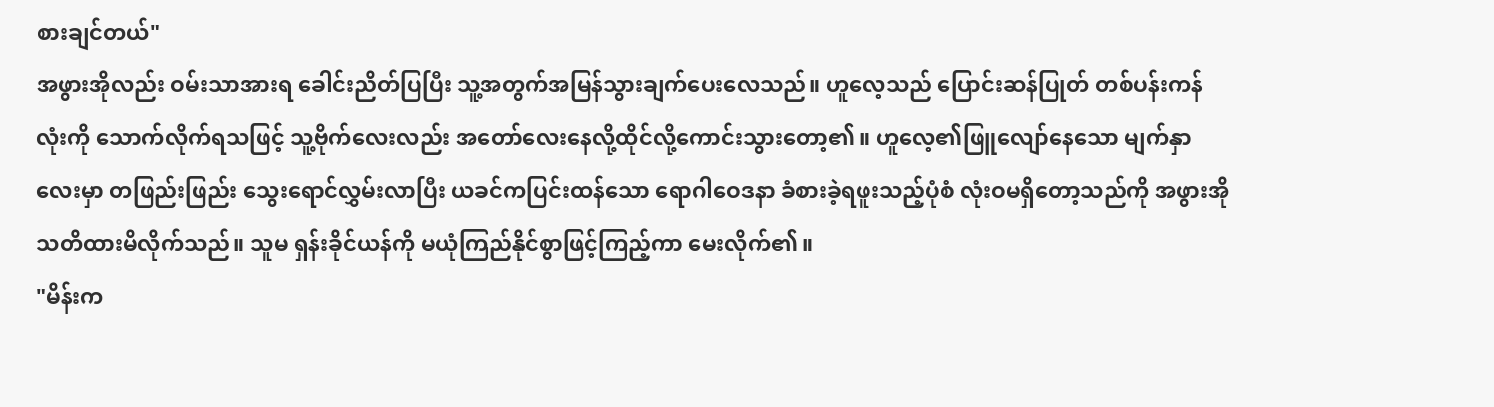စားချင်တယ်"
အဖွားအိုလည်း ဝမ်းသာအားရ ခေါင်းညိတ်ပြပြီး သူ့အတွက်အမြန်သွားချက်ပေးလေသည်။ ဟူလေ့သည် ပြောင်းဆန်ပြုတ် တစ်ပန်းကန်လုံးကို သောက်လိုက်ရသဖြင့် သူ့ဗိုက်လေးလည်း အတော်လေးနေလို့ထိုင်လို့ကောင်းသွားတော့၏။ ဟူလေ့၏ဖြူလျော်နေသော မျက်နှာလေးမှာ တဖြည်းဖြည်း သွေးရောင်လွှမ်းလာပြီး ယခင်ကပြင်းထန်သော ရောဂါဝေဒနာ ခံစားခဲ့ရဖူးသည့်ပုံစံ လုံးဝမရှိတော့သည်ကို အဖွားအို သတိထားမိလိုက်သည်။ သူမ ရှန်းခိုင်ယန်ကို မယုံကြည်နိုင်စွာဖြင့်ကြည့်ကာ မေးလိုက်၏။
"မိန်းက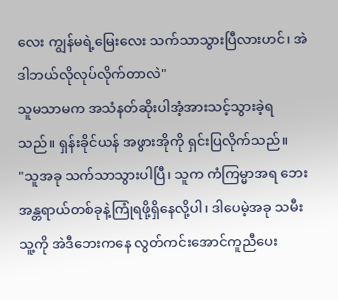လေး ကျွန်မရဲ့မြေးလေး သက်သာသွားပြီလားဟင်၊ အဲဒါဘယ်လိုလုပ်လိုက်တာလဲ"
သူမသာမက အသံနတ်ဆိုးပါအံ့အားသင့်သွားခဲ့ရသည်။ ရှန်းခိုင်ယန် အဖွားအိုကို ရှင်းပြလိုက်သည်။
"သူအခု သက်သာသွားပါပြီ၊ သူက ကံကြမ္မာအရ ဘေးအန္တရာယ်တစ်ခုနဲ့ကြုံရဖို့ရှိနေလို့ပါ၊ ဒါပေမဲ့အခု သမီး သူ့ကို အဲဒီဘေးကနေ လွတ်ကင်းအောင်ကူညီပေး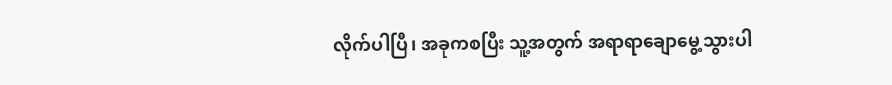လိုက်ပါပြီ၊ အခုကစပြီး သူ့အတွက် အရာရာချောမွေ့သွားပါ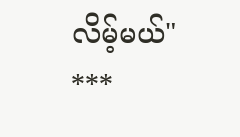လိမ့်မယ်"
***